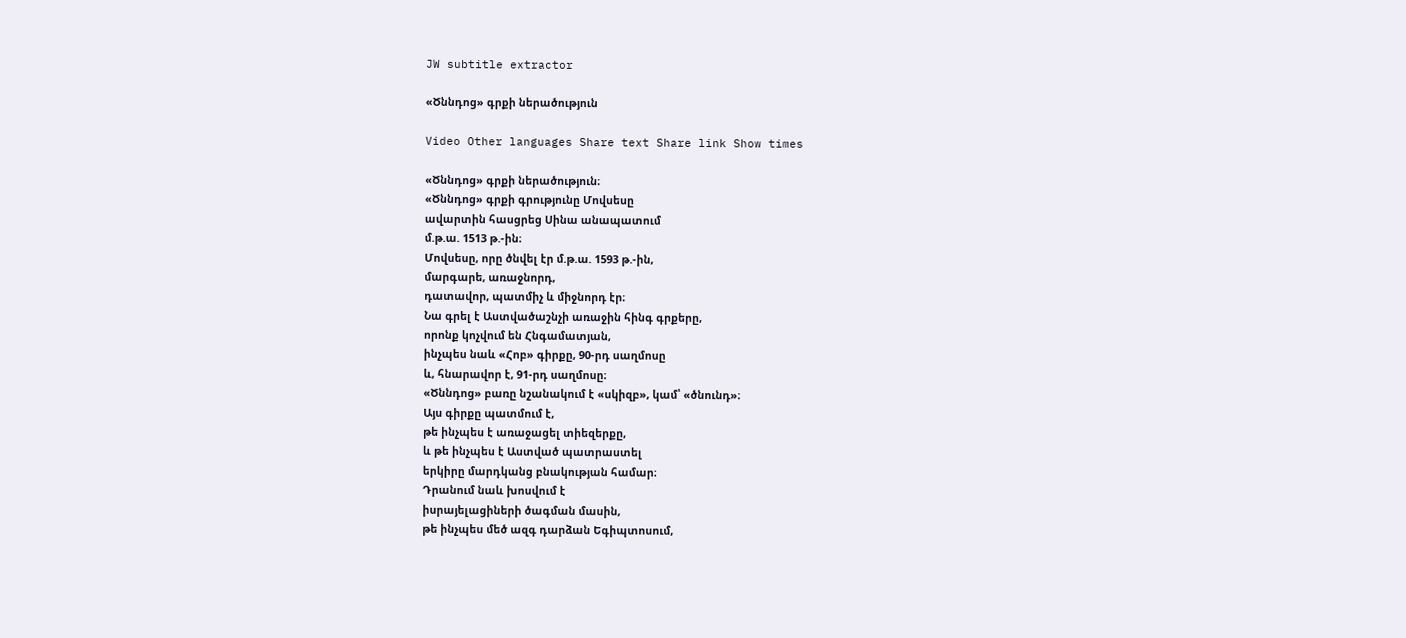JW subtitle extractor

«Ծննդոց» գրքի ներածություն

Video Other languages Share text Share link Show times

«Ծննդոց» գրքի ներածություն։
«Ծննդոց» գրքի գրությունը Մովսեսը
ավարտին հասցրեց Սինա անապատում
մ.թ.ա. 1513 թ.-ին։
Մովսեսը, որը ծնվել էր մ.թ.ա. 1593 թ.-ին,
մարգարե, առաջնորդ,
դատավոր, պատմիչ և միջնորդ էր։
Նա գրել է Աստվածաշնչի առաջին հինգ գրքերը,
որոնք կոչվում են Հնգամատյան,
ինչպես նաև «Հոբ» գիրքը, 90-րդ սաղմոսը
և, հնարավոր է, 91-րդ սաղմոսը։
«Ծննդոց» բառը նշանակում է «սկիզբ», կամ՝ «ծնունդ»։
Այս գիրքը պատմում է,
թե ինչպես է առաջացել տիեզերքը,
և թե ինչպես է Աստված պատրաստել
երկիրը մարդկանց բնակության համար։
Դրանում նաև խոսվում է
իսրայելացիների ծագման մասին,
թե ինչպես մեծ ազգ դարձան Եգիպտոսում,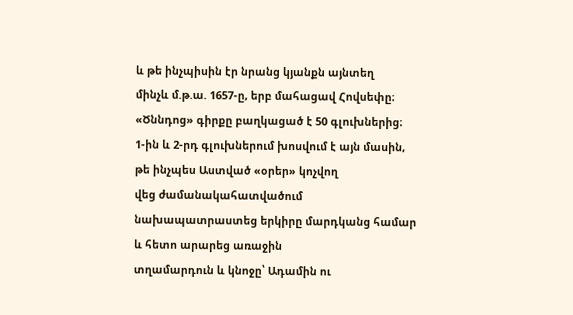և թե ինչպիսին էր նրանց կյանքն այնտեղ
մինչև մ.թ.ա. 1657-ը, երբ մահացավ Հովսեփը։
«Ծննդոց» գիրքը բաղկացած է 50 գլուխներից։
1-ին և 2-րդ գլուխներում խոսվում է այն մասին,
թե ինչպես Աստված «օրեր» կոչվող
վեց ժամանակահատվածում
նախապատրաստեց երկիրը մարդկանց համար
և հետո արարեց առաջին
տղամարդուն և կնոջը՝ Ադամին ու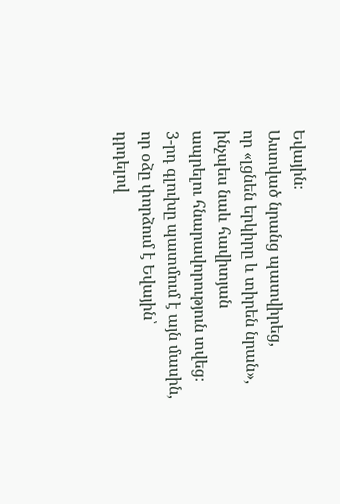Եվային։
Աստված նրանց պատվիրեց,
որ «լցնեն երկիրը և տիրեն նրան»,
ինչպես նաև հավիտյան
ապրելու հնարավորություն տվեց։
3-րդ գլուխը պատմում է այն մասին,
որ օձը փորձում է Եվային՝
դրդելով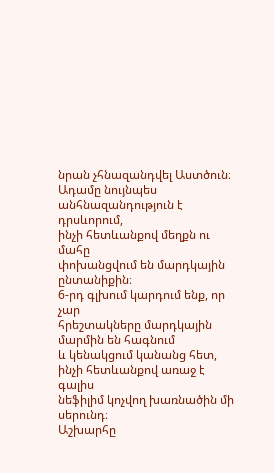նրան չհնազանդվել Աստծուն։
Ադամը նույնպես անհնազանդություն է դրսևորում,
ինչի հետևանքով մեղքն ու մահը
փոխանցվում են մարդկային ընտանիքին։
6-րդ գլխում կարդում ենք, որ չար
հրեշտակները մարդկային մարմին են հագնում
և կենակցում կանանց հետ,
ինչի հետևանքով առաջ է գալիս
նեֆիլիմ կոչվող խառնածին մի սերունդ։
Աշխարհը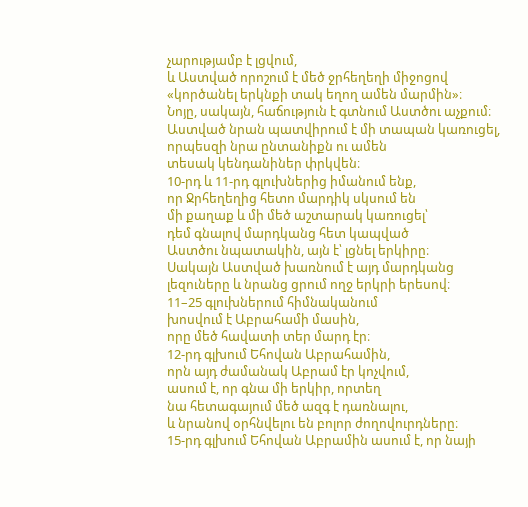չարությամբ է լցվում,
և Աստված որոշում է մեծ ջրհեղեղի միջոցով
«կործանել երկնքի տակ եղող ամեն մարմին»։
Նոյը, սակայն, հաճություն է գտնում Աստծու աչքում։
Աստված նրան պատվիրում է մի տապան կառուցել,
որպեսզի նրա ընտանիքն ու ամեն
տեսակ կենդանիներ փրկվեն։
10-րդ և 11-րդ գլուխներից իմանում ենք,
որ Ջրհեղեղից հետո մարդիկ սկսում են
մի քաղաք և մի մեծ աշտարակ կառուցել՝
դեմ գնալով մարդկանց հետ կապված
Աստծու նպատակին, այն է՝ լցնել երկիրը։
Սակայն Աստված խառնում է այդ մարդկանց
լեզուները և նրանց ցրում ողջ երկրի երեսով։
11–25 գլուխներում հիմնականում
խոսվում է Աբրահամի մասին,
որը մեծ հավատի տեր մարդ էր։
12-րդ գլխում Եհովան Աբրահամին,
որն այդ ժամանակ Աբրամ էր կոչվում,
ասում է, որ գնա մի երկիր, որտեղ
նա հետագայում մեծ ազգ է դառնալու,
և նրանով օրհնվելու են բոլոր ժողովուրդները։
15-րդ գլխում Եհովան Աբրամին ասում է, որ նայի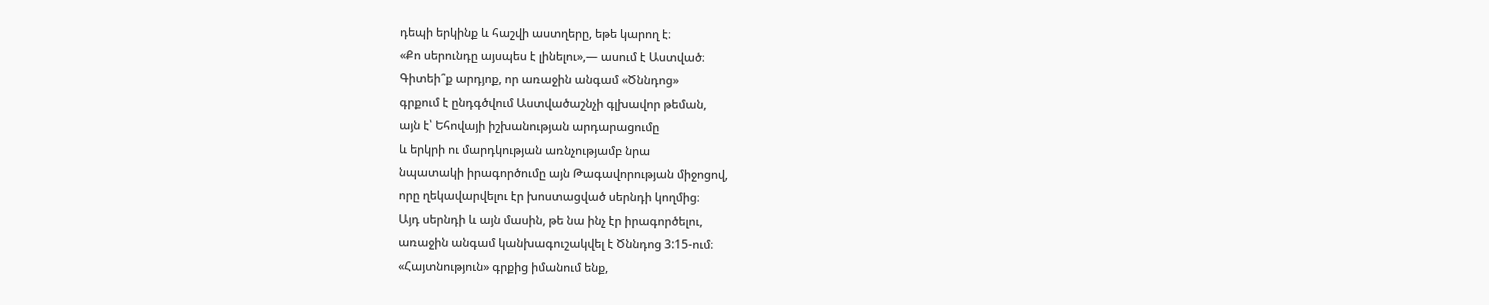դեպի երկինք և հաշվի աստղերը, եթե կարող է։
«Քո սերունդը այսպես է լինելու»,— ասում է Աստված։
Գիտեի՞ք արդյոք, որ առաջին անգամ «Ծննդոց»
գրքում է ընդգծվում Աստվածաշնչի գլխավոր թեման,
այն է՝ Եհովայի իշխանության արդարացումը
և երկրի ու մարդկության առնչությամբ նրա
նպատակի իրագործումը այն Թագավորության միջոցով,
որը ղեկավարվելու էր խոստացված սերնդի կողմից։
Այդ սերնդի և այն մասին, թե նա ինչ էր իրագործելու,
առաջին անգամ կանխագուշակվել է Ծննդոց 3:15-ում։
«Հայտնություն» գրքից իմանում ենք,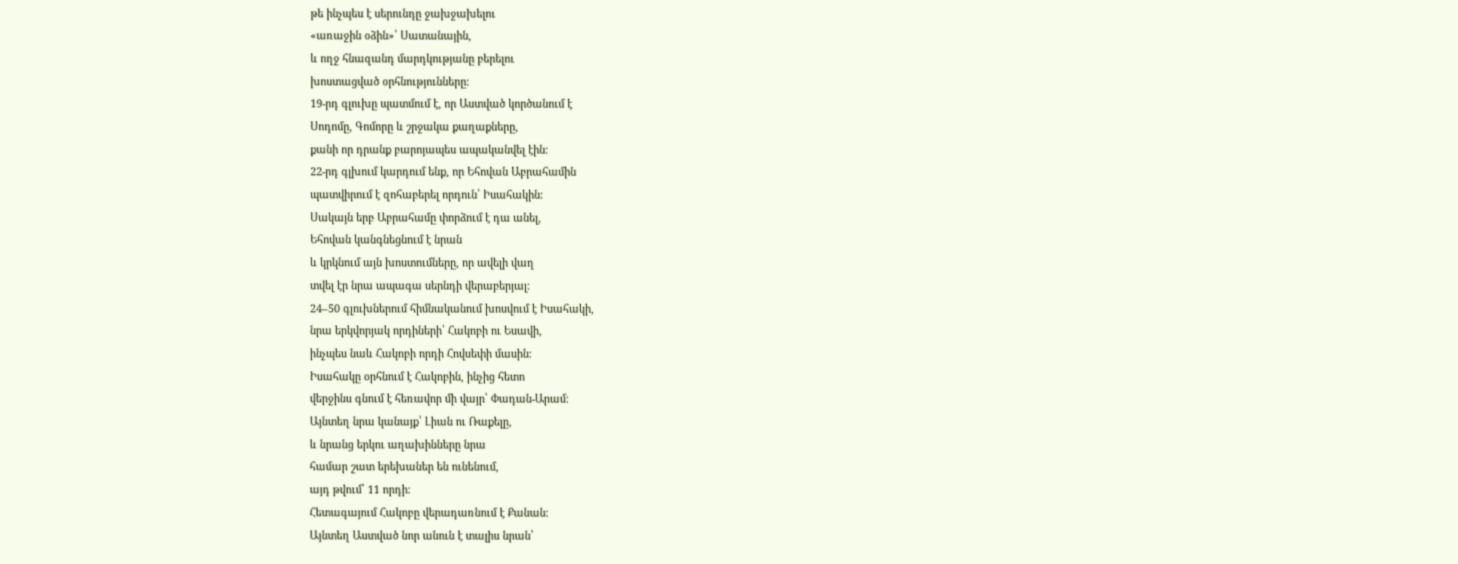թե ինչպես է սերունդը ջախջախելու
«առաջին օձին»՝ Սատանային,
և ողջ հնազանդ մարդկությանը բերելու
խոստացված օրհնությունները։
19-րդ գլուխը պատմում է, որ Աստված կործանում է
Սոդոմը, Գոմորը և շրջակա քաղաքները,
քանի որ դրանք բարոյապես ապականվել էին։
22-րդ գլխում կարդում ենք, որ Եհովան Աբրահամին
պատվիրում է զոհաբերել որդուն՝ Իսահակին։
Սակայն երբ Աբրահամը փորձում է դա անել,
Եհովան կանգնեցնում է նրան
և կրկնում այն խոստումները, որ ավելի վաղ
տվել էր նրա ապագա սերնդի վերաբերյալ։
24–50 գլուխներում հիմնականում խոսվում է Իսահակի,
նրա երկվորյակ որդիների՝ Հակոբի ու Եսավի,
ինչպես նաև Հակոբի որդի Հովսեփի մասին։
Իսահակը օրհնում է Հակոբին, ինչից հետո
վերջինս գնում է հեռավոր մի վայր՝ Փադան-Արամ։
Այնտեղ նրա կանայք՝ Լիան ու Ռաքելը,
և նրանց երկու աղախինները նրա
համար շատ երեխաներ են ունենում,
այդ թվում՝ 11 որդի։
Հետագայում Հակոբը վերադառնում է Քանան։
Այնտեղ Աստված նոր անուն է տալիս նրան՝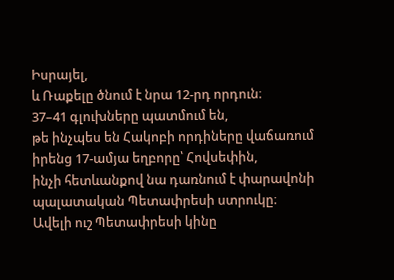Իսրայել,
և Ռաքելը ծնում է նրա 12-րդ որդուն։
37–41 գլուխները պատմում են,
թե ինչպես են Հակոբի որդիները վաճառում
իրենց 17-ամյա եղբորը՝ Հովսեփին,
ինչի հետևանքով նա դառնում է փարավոնի
պալատական Պետափրեսի ստրուկը։
Ավելի ուշ Պետափրեսի կինը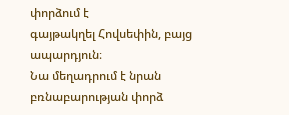փորձում է
գայթակղել Հովսեփին, բայց ապարդյուն։
Նա մեղադրում է նրան
բռնաբարության փորձ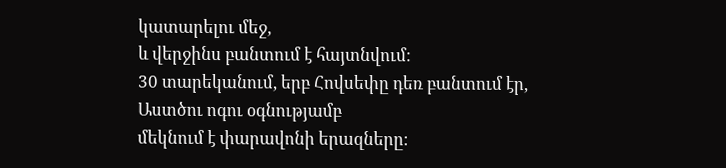կատարելու մեջ,
և վերջինս բանտում է հայտնվում։
30 տարեկանում, երբ Հովսեփը դեռ բանտում էր,
Աստծու ոգու օգնությամբ
մեկնում է փարավոնի երազները։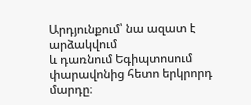Արդյունքում՝ նա ազատ է արձակվում
և դառնում Եգիպտոսում
փարավոնից հետո երկրորդ մարդը։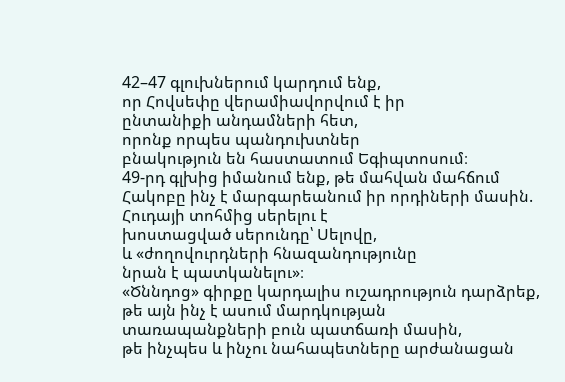42–47 գլուխներում կարդում ենք,
որ Հովսեփը վերամիավորվում է իր
ընտանիքի անդամների հետ,
որոնք որպես պանդուխտներ
բնակություն են հաստատում Եգիպտոսում։
49-րդ գլխից իմանում ենք, թե մահվան մահճում
Հակոբը ինչ է մարգարեանում իր որդիների մասին.
Հուդայի տոհմից սերելու է
խոստացված սերունդը՝ Սելովը,
և «ժողովուրդների հնազանդությունը
նրան է պատկանելու»։
«Ծննդոց» գիրքը կարդալիս ուշադրություն դարձրեք,
թե այն ինչ է ասում մարդկության
տառապանքների բուն պատճառի մասին,
թե ինչպես և ինչու նահապետները արժանացան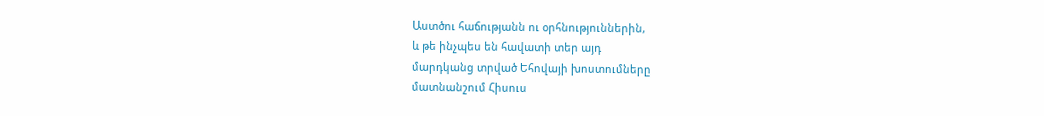Աստծու հաճությանն ու օրհնություններին,
և թե ինչպես են հավատի տեր այդ
մարդկանց տրված Եհովայի խոստումները
մատնանշում Հիսուս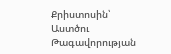Քրիստոսին՝
Աստծու Թագավորության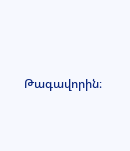Թագավորին։